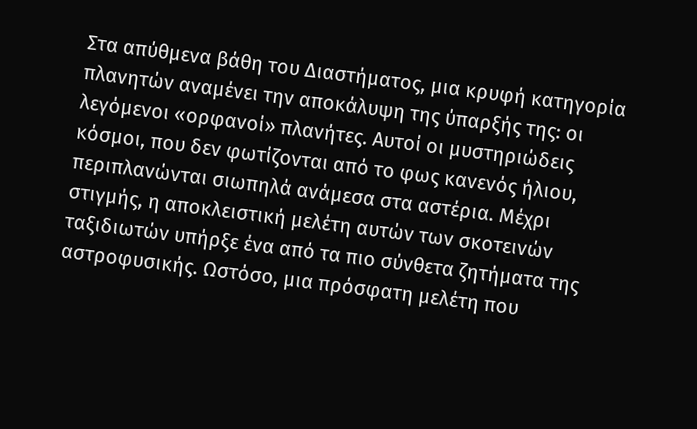Στα απύθμενα βάθη του Διαστήματος, μια κρυφή κατηγορία πλανητών αναμένει την αποκάλυψη της ύπαρξής της: οι λεγόμενοι «ορφανοί» πλανήτες. Αυτοί οι μυστηριώδεις κόσμοι, που δεν φωτίζονται από το φως κανενός ήλιου, περιπλανώνται σιωπηλά ανάμεσα στα αστέρια. Μέχρι στιγμής, η αποκλειστική μελέτη αυτών των σκοτεινών ταξιδιωτών υπήρξε ένα από τα πιο σύνθετα ζητήματα της αστροφυσικής. Ωστόσο, μια πρόσφατη μελέτη που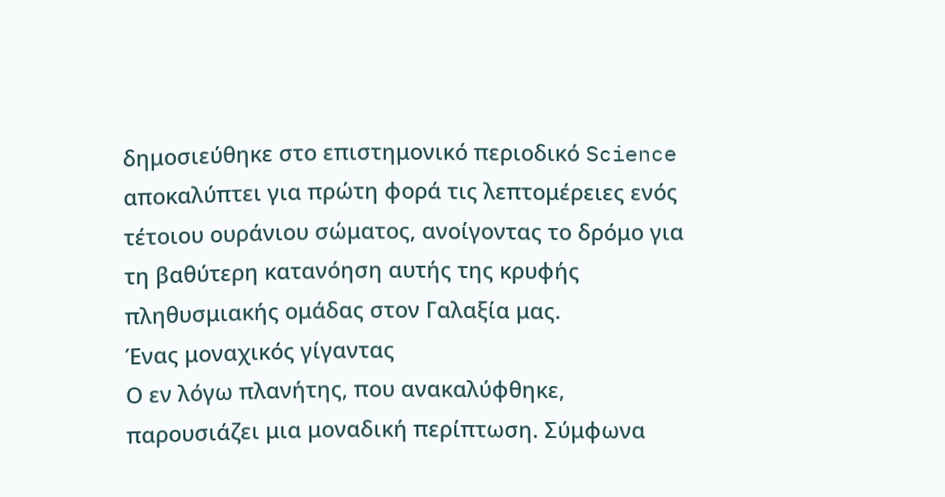δημοσιεύθηκε στο επιστημονικό περιοδικό Science αποκαλύπτει για πρώτη φορά τις λεπτομέρειες ενός τέτοιου ουράνιου σώματος, ανοίγοντας το δρόμο για τη βαθύτερη κατανόηση αυτής της κρυφής πληθυσμιακής ομάδας στον Γαλαξία μας.
Ένας μοναχικός γίγαντας
Ο εν λόγω πλανήτης, που ανακαλύφθηκε, παρουσιάζει μια μοναδική περίπτωση. Σύμφωνα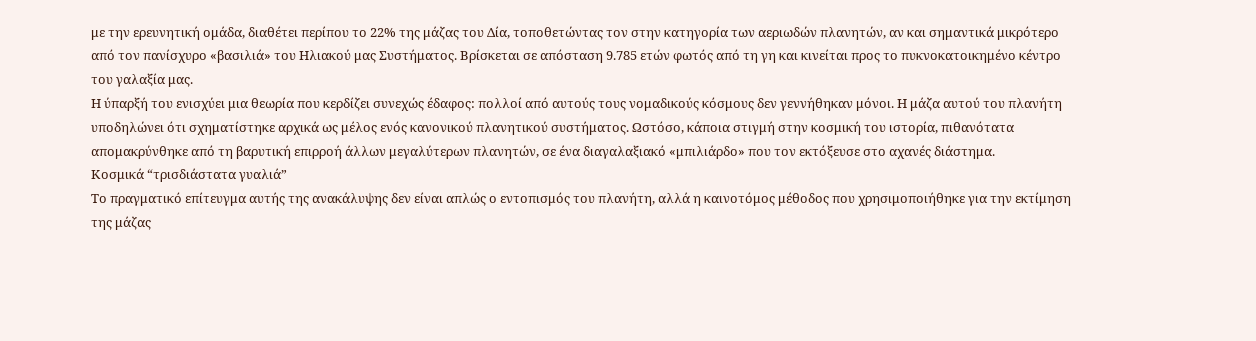με την ερευνητική ομάδα, διαθέτει περίπου το 22% της μάζας του Δία, τοποθετώντας τον στην κατηγορία των αεριωδών πλανητών, αν και σημαντικά μικρότερο από τον πανίσχυρο «βασιλιά» του Ηλιακού μας Συστήματος. Βρίσκεται σε απόσταση 9.785 ετών φωτός από τη γη και κινείται προς το πυκνοκατοικημένο κέντρο του γαλαξία μας.
Η ύπαρξή του ενισχύει μια θεωρία που κερδίζει συνεχώς έδαφος: πολλοί από αυτούς τους νομαδικούς κόσμους δεν γεννήθηκαν μόνοι. Η μάζα αυτού του πλανήτη υποδηλώνει ότι σχηματίστηκε αρχικά ως μέλος ενός κανονικού πλανητικού συστήματος. Ωστόσο, κάποια στιγμή στην κοσμική του ιστορία, πιθανότατα απομακρύνθηκε από τη βαρυτική επιρροή άλλων μεγαλύτερων πλανητών, σε ένα διαγαλαξιακό «μπιλιάρδο» που τον εκτόξευσε στο αχανές διάστημα.
Κοσμικά “τρισδιάστατα γυαλιά”
Το πραγματικό επίτευγμα αυτής της ανακάλυψης δεν είναι απλώς ο εντοπισμός του πλανήτη, αλλά η καινοτόμος μέθοδος που χρησιμοποιήθηκε για την εκτίμηση της μάζας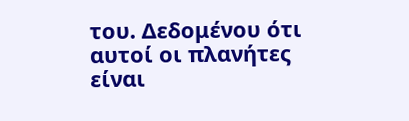του. Δεδομένου ότι αυτοί οι πλανήτες είναι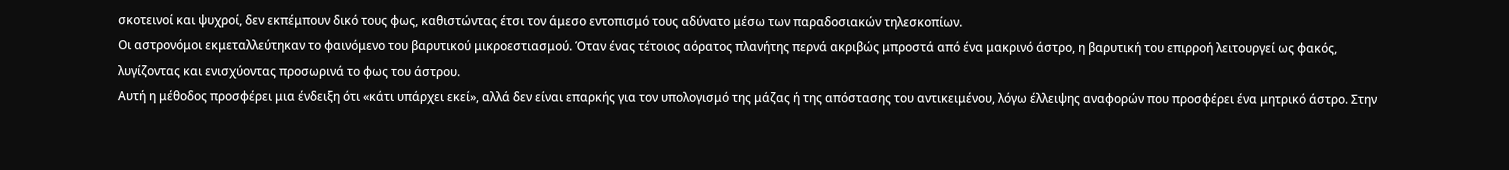σκοτεινοί και ψυχροί, δεν εκπέμπουν δικό τους φως, καθιστώντας έτσι τον άμεσο εντοπισμό τους αδύνατο μέσω των παραδοσιακών τηλεσκοπίων.
Οι αστρονόμοι εκμεταλλεύτηκαν το φαινόμενο του βαρυτικού μικροεστιασμού. Όταν ένας τέτοιος αόρατος πλανήτης περνά ακριβώς μπροστά από ένα μακρινό άστρο, η βαρυτική του επιρροή λειτουργεί ως φακός, λυγίζοντας και ενισχύοντας προσωρινά το φως του άστρου.
Αυτή η μέθοδος προσφέρει μια ένδειξη ότι «κάτι υπάρχει εκεί», αλλά δεν είναι επαρκής για τον υπολογισμό της μάζας ή της απόστασης του αντικειμένου, λόγω έλλειψης αναφορών που προσφέρει ένα μητρικό άστρο. Στην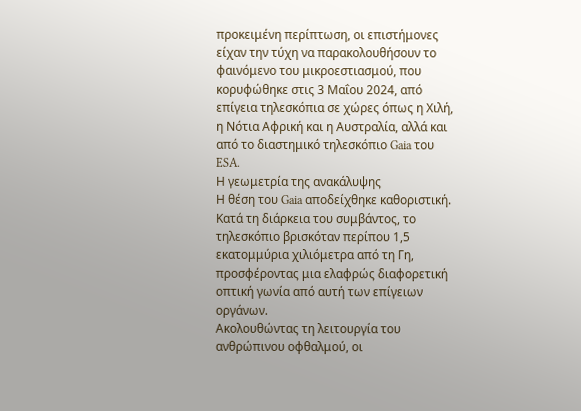προκειμένη περίπτωση, οι επιστήμονες είχαν την τύχη να παρακολουθήσουν το φαινόμενο του μικροεστιασμού, που κορυφώθηκε στις 3 Μαΐου 2024, από επίγεια τηλεσκόπια σε χώρες όπως η Χιλή, η Νότια Αφρική και η Αυστραλία, αλλά και από το διαστημικό τηλεσκόπιο Gaia του ESA.
Η γεωμετρία της ανακάλυψης
Η θέση του Gaia αποδείχθηκε καθοριστική. Κατά τη διάρκεια του συμβάντος, το τηλεσκόπιο βρισκόταν περίπου 1,5 εκατομμύρια χιλιόμετρα από τη Γη, προσφέροντας μια ελαφρώς διαφορετική οπτική γωνία από αυτή των επίγειων οργάνων.
Ακολουθώντας τη λειτουργία του ανθρώπινου οφθαλμού, οι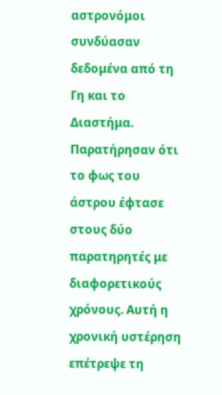αστρονόμοι συνδύασαν δεδομένα από τη Γη και το Διαστήμα. Παρατήρησαν ότι το φως του άστρου έφτασε στους δύο παρατηρητές με διαφορετικούς χρόνους. Αυτή η χρονική υστέρηση επέτρεψε τη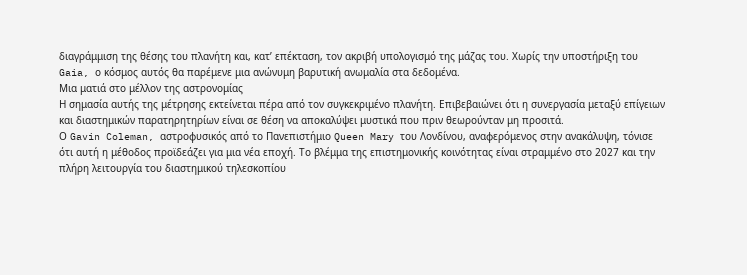διαγράμμιση της θέσης του πλανήτη και, κατ’ επέκταση, τον ακριβή υπολογισμό της μάζας του. Χωρίς την υποστήριξη του Gaia, ο κόσμος αυτός θα παρέμενε μια ανώνυμη βαρυτική ανωμαλία στα δεδομένα.
Μια ματιά στο μέλλον της αστρονομίας
Η σημασία αυτής της μέτρησης εκτείνεται πέρα από τον συγκεκριμένο πλανήτη. Επιβεβαιώνει ότι η συνεργασία μεταξύ επίγειων και διαστημικών παρατηρητηρίων είναι σε θέση να αποκαλύψει μυστικά που πριν θεωρούνταν μη προσιτά.
Ο Gavin Coleman, αστροφυσικός από το Πανεπιστήμιο Queen Mary του Λονδίνου, αναφερόμενος στην ανακάλυψη, τόνισε ότι αυτή η μέθοδος προϊδεάζει για μια νέα εποχή. Το βλέμμα της επιστημονικής κοινότητας είναι στραμμένο στο 2027 και την πλήρη λειτουργία του διαστημικού τηλεσκοπίου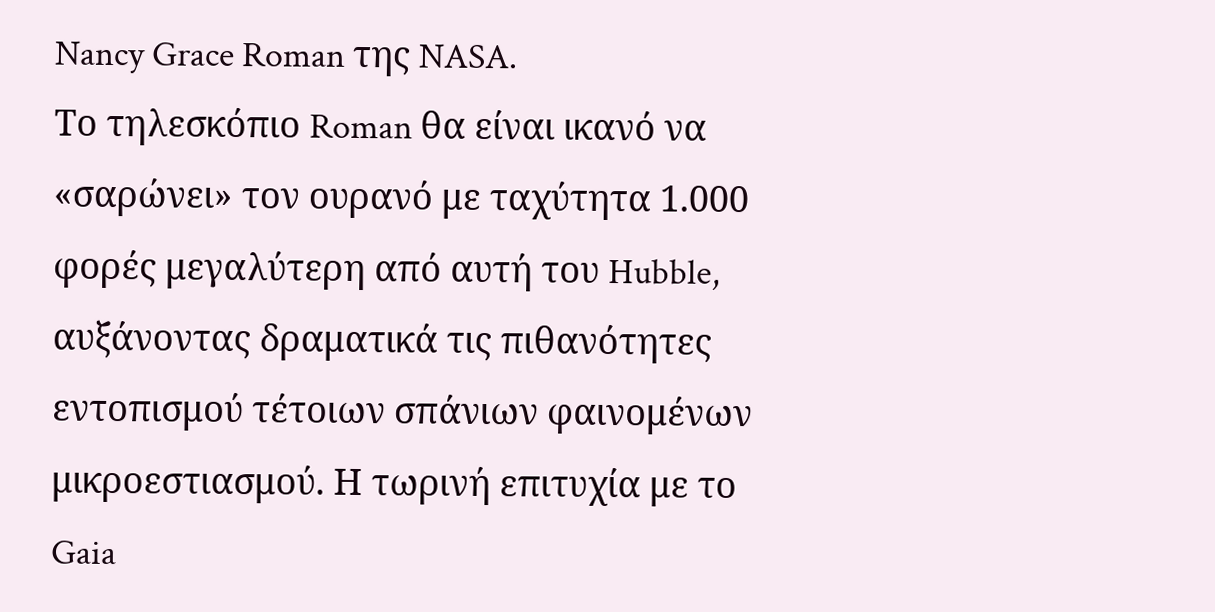Nancy Grace Roman της NASA.
Το τηλεσκόπιο Roman θα είναι ικανό να «σαρώνει» τον ουρανό με ταχύτητα 1.000 φορές μεγαλύτερη από αυτή του Hubble, αυξάνοντας δραματικά τις πιθανότητες εντοπισμού τέτοιων σπάνιων φαινομένων μικροεστιασμού. Η τωρινή επιτυχία με το Gaia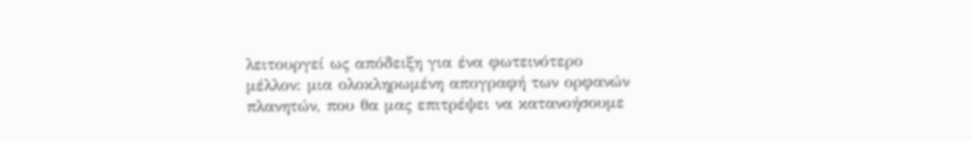λειτουργεί ως απόδειξη για ένα φωτεινότερο μέλλον: μια ολοκληρωμένη απογραφή των ορφανών πλανητών, που θα μας επιτρέψει να κατανοήσουμε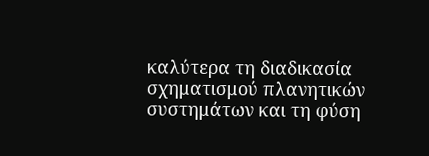καλύτερα τη διαδικασία σχηματισμού πλανητικών συστημάτων και τη φύση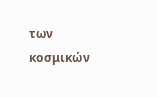των κοσμικών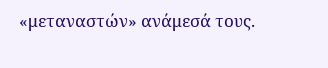«μεταναστών» ανάμεσά τους.